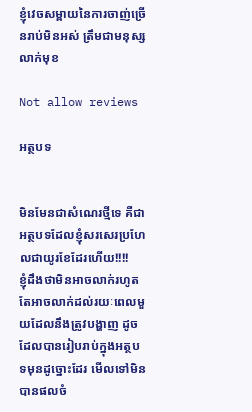ខ្ញុំវេចសម្ពាយនៃការចាញ់ច្រើនរាប់មិនអស់ ត្រឹមជាមនុស្សលាក់មុខ

Not allow reviews

អត្ថបទ


មិនមែនជាសំណេរថ្មីទេ គឺជាអត្ថបទដែលខ្ញុំសរសេរប្រហែលជាយូរខែដែរហើយ!!!!
ខ្ញុំដឹងថាមិនអាចលាក់រហូត តែអាចលាក់ដល់រយៈពេលមួយដែលនឹងត្រូវបង្ហាញ ដូចដែលបានរៀបរាប់ក្នុងអត្ថបទមុនដូច្នោះដែរ មើលទៅមិនបានផលចំ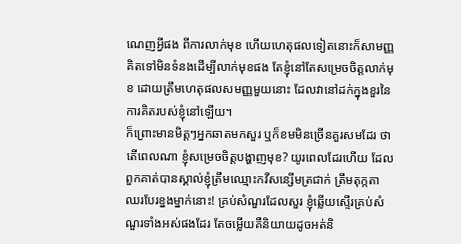ណេញអ្វីផង ពីការលាក់មុខ ហើយហេតុផលទៀតនោះក៏សាមញ្ញ គិតទៅមិនទំនងដើម្បីលាក់មុខផង តែខ្ញុំនៅតែសម្រេចចិត្តលាក់មុខ ដោយត្រឹមហេតុផលសមញ្ញមួយនោះ ដែលវានៅដក់ក្នុងខួរនៃការគិតរបស់ខ្ញុំនៅឡើយ។
ក៏ព្រោះមានមិត្តៗអ្នកឆាតមកសួរ ឬក៏ខមមិនច្រើនគួរសមដែរ ថាតើពេលណា ខ្ញុំសម្រេចចិត្តបង្ហាញមុខ? យូរពេលដែរហើយ ដែលពួកគាត់បានស្គាល់ខ្ញុំត្រឹមឈ្មោះកវីសន្សើមត្រជាក់ ត្រឹមតុក្កតាឈរបែរខ្នងម្នាក់នោះ! គ្រប់សំណួរដែលសួរ ខ្ញុំឆ្លើយស្ទើរគ្រប់សំណួរទាំងអស់ផងដែរ តែចម្លើយគឺនិយាយដូចអត់និ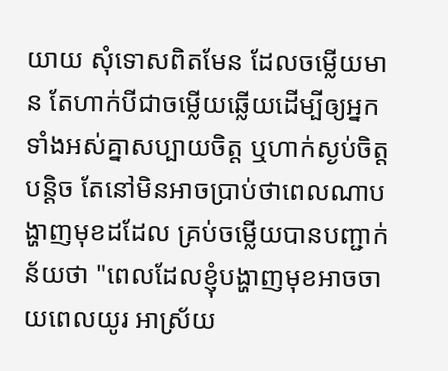យាយ សុំទោសពិតមែន ដែលចម្លើយមាន តែហាក់បីជាចម្លើយឆ្លើយដើម្បីឲ្យអ្នកទាំងអស់គ្នាសប្បាយចិត្ត ឬហាក់ស្ងប់ចិត្តបន្តិច តែនៅមិនអាចប្រាប់ថាពេលណាបង្ហាញមុខដដែល គ្រប់ចម្លើយបានបញ្ជាក់ន័យថា "ពេលដែលខ្ញុំបង្ហាញមុខអាចចាយពេលយូរ អាស្រ័យ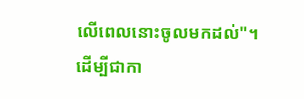លើពេលនោះចូលមកដល់"។
ដើម្បីជាកា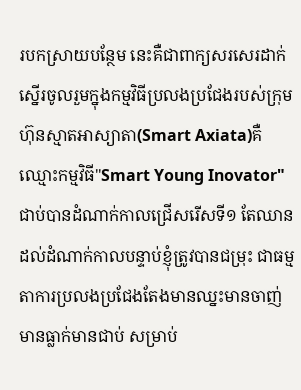របកស្រាយបន្ថែម នេះគឺជាពាក្យសរសេរដាក់ស្នើរចូលរួមក្នុងកម្មវិធីប្រលងប្រជែងរបស់ក្រុមហ៊ុនស្មាតអាស្យាតា(Smart Axiata)គឺឈ្មោះកម្មវិធី"Smart Young Inovator" ជាប់បានដំណាក់កាលជ្រើសរើសទី១ តែឈានដល់ដំណាក់កាលបន្ទាប់ខ្ញុំត្រូវបានជម្រុះ ជាធម្មតាការប្រលងប្រជែងតែងមានឈ្នះមានចាញ់ មានធ្លាក់មានជាប់ សម្រាប់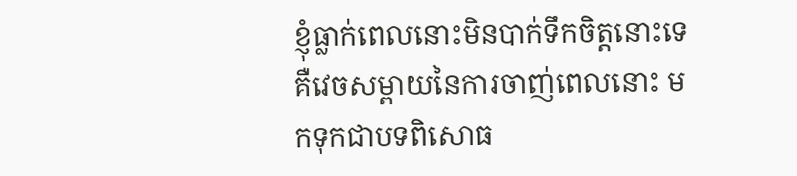ខ្ញុំធ្លាក់ពេលនោះមិនបាក់ទឹកចិត្តនោះទេ គឺវេចសម្ពាយនៃការចាញ់ពេលនោះ មកទុកជាបទពិសោធ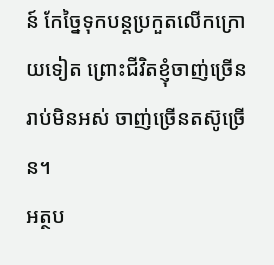ន៍ កែច្នៃទុកបន្តប្រកួតលើកក្រោយទៀត ព្រោះជីវិតខ្ញុំចាញ់ច្រើនរាប់មិនអស់ ចាញ់ច្រើនតស៊ូច្រើន។
អត្ថប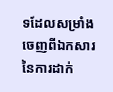ទដែលសម្រាំងចេញពីឯកសារ នៃការដាក់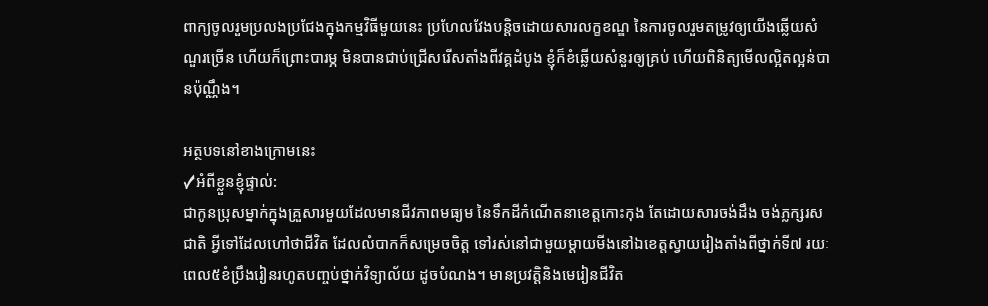ពាក្យចូលរួមប្រលងប្រជែងក្នុងកម្មវិធីមួយនេះ ប្រហែលវែងបន្តិចដោយសារលក្ខខណ្ឌ នៃការចូលរួមតម្រូវឲ្យយើងឆ្លើយសំណួរច្រើន ហើយក៏ព្រោះបារម្ភ មិនបានជាប់ជ្រើសរើសតាំងពីវគ្គដំបូង ខ្ញុំក៏ខំឆ្លើយសំនួរឲ្យគ្រប់ ហើយពិនិត្យមើលល្អិតល្អន់បានប៉ុណ្ណឹង។

អត្ថបទនៅខាងក្រោមនេះ
✓អំពីខ្លួនខ្ញុំផ្ទាល់:
ជាកូនប្រុសម្នាក់ក្នុងគ្រួសារមួយដែលមានជីវភាពមធ្យម នៃទឹកដីកំណើតនាខេត្តកោះកុង តែដោយសារចង់ដឹង ចង់ភ្លក្សរសជាតិ អ្វីទៅដែលហៅថាជីវិត ដែលលំបាកក៏សម្រេចចិត្ត ទៅរស់នៅជាមួយម្តាយមីងនៅឯខេត្តស្វាយរៀងតាំងពីថ្នាក់ទី៧ រយៈពេល៥ខំប្រឹងរៀនរហូតបញ្ចប់ថ្នាក់វិទ្យាល័យ ដូចបំណង។ មានប្រវត្តិនិងមេរៀនជីវិត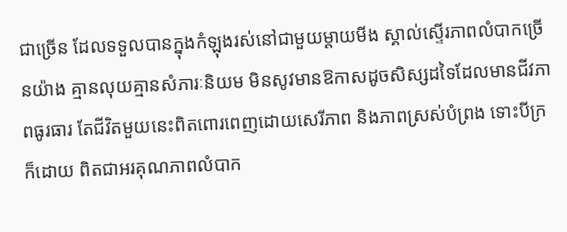ជាច្រើន ដែលទទួលបានក្នុងកំឡុងរស់នៅជាមួយម្តាយមីង ស្គាល់ស្ទើរភាពលំបាកច្រើនយ៉ាង គ្មានលុយគ្មានសំភារៈនិយម មិនសូវមានឱកាសដូចសិស្សដទៃដែលមានជីវភាពធូរធារ តែជីវិតមួយនេះពិតពោរពេញដោយសេរីភាព និងភាពស្រស់បំព្រង ទោះបីក្រក៏ដោយ ពិតជាអរគុណភាពលំបាក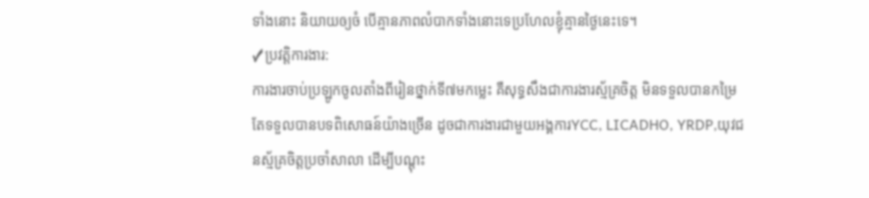ទាំងនោះ និយាយឲ្យចំ បើគ្មានភាពលំបាកទាំងនោះទេប្រហែលខ្ញុំគ្មានថ្ងៃនេះទេ។
✓ប្រវត្តិការងារ:
ការងារចាប់ប្រឡូកចូលតាំងពីរៀនថ្នាក់ទី៧មកម្លេះ គឺសុទ្ធសឹងជាការងារស្ម័គ្រចិត្ត មិនទទួលបានកម្រៃតែទទួលបានបទពិសោធន៍យ៉ាងច្រើន ដូចជាការងារជាមួយអង្គការYCC, LICADHO, YRDP,យុវជនស្ម័គ្រចិត្តប្រចាំសាលា ដើម្បីបណ្តុះ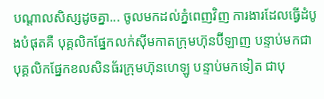បណ្តាលសិស្សដូចគ្នា... ចូលមកដល់ភ្នំពេញវិញ ការងារដែលធ្វើដំបូងបំផុតគឺ បុគ្គលិកផ្នែកលក់ស៊ីមកាតក្រុមហ៊ុនប៊ីឡាញ បន្ទាប់មកជាបុគ្គលិកផ្នែកខលសិនធ័រក្រុមហ៊ុនហេឡូ បន្ទាប់មកទៀត ជាបុ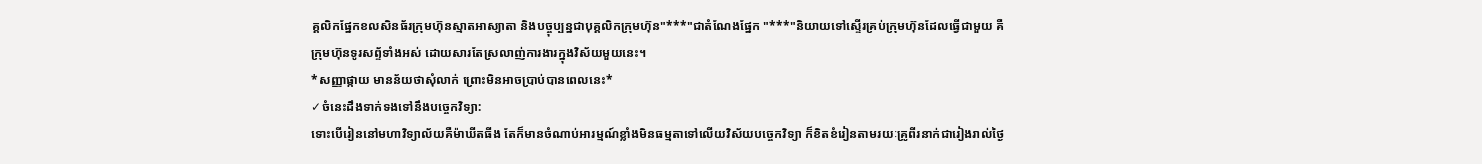គ្គលិកផ្នែកខលសិនធ័រក្រុមហ៊ុនស្មាតអាស្យាតា និងបច្ចុប្បន្នជាបុគ្គលិកក្រុមហ៊ុន"***"ជាតំណែងផ្នែក "***"និយាយទៅស្ទើរគ្រប់ក្រុមហ៊ុនដែលធ្វើជាមួយ គឺក្រុមហ៊ុនទូរសព្ទ័ទាំងអស់ ដោយសារតែស្រលាញ់ការងារក្នុងវិស័យមួយនេះ។
*សញ្ញាផ្កាយ មានន័យថាសុំលាក់ ព្រោះមិនអាចប្រាប់បានពេលនេះ*
✓ចំនេះដឹងទាក់ទងទៅនឹងបច្ចេកវិទ្យា:
ទោះបើរៀននៅមហាវិទ្យាល័យគឺម៉ាឃីតធីង តែក៏មានចំណាប់អារម្មណ៍ខ្លាំងមិនធម្មតាទៅលើយវិស័យបច្ចេកវិទ្យា ក៏ខិតខំរៀនតាមរយៈគ្រូពីរនាក់ជារៀងរាល់ថ្ងៃ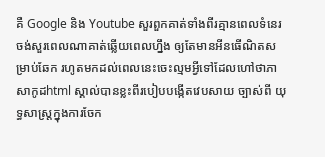គឺ Google និង Youtube សួរពួកគាត់ទាំងពីរគ្មានពេលទំនេរ ចង់សួរពេលណាគាត់ឆ្លើយពេលហ្នឹង ឲ្យតែមានអីនធើណិតសម្រាប់ឆែក រហូតមកដល់ពេលនេះចេះល្មមអ្វីទៅដែលហៅថាភាសាកូដhtml ស្គាល់បានខ្លះពីរបៀបបង្កើតវេបសាយ ច្បាស់ពី យុទ្ធសាស្រ្តក្នុងការចែក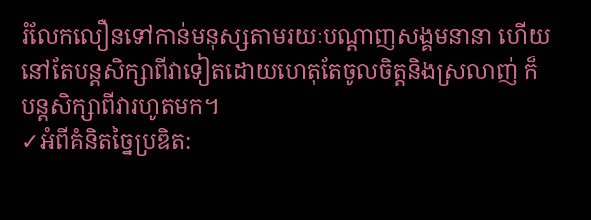រំលែកលឿនទៅកាន់មនុស្សតាមរយៈបណ្តាញសង្គមនានា ហើយនៅតែបន្តសិក្សាពីវាទៀតដោយហេតុតែចូលចិត្តនិងស្រលាញ់ ក៏បន្តសិក្សាពីវារហូតមក។
✓អំពីគំនិតចៃ្នប្រឌិត: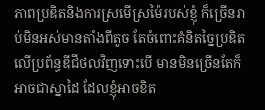ភាពប្រឌិតនិងការស្រមើស្រម៉ៃរបស់ខ្ញុំ ក៏ច្រើនរាប់មិនអស់មានតាំងពីតូច តែចំពោះគំនិតច្នៃប្រឌិតលើប្រព័ន្ធឌីជីថលវិញទោះបើ មានមិនច្រើនតែក៏អាចជាស្នាដៃ ដែលខ្ញុំអាចខិត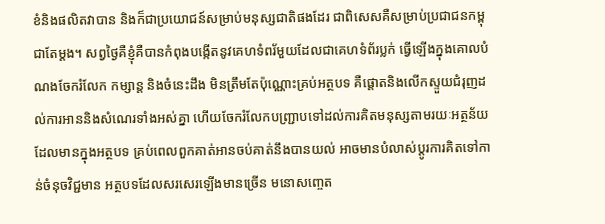ខំនិងផលិតវាបាន និងក៏ជាប្រយោជន៍សម្រាប់មនុស្សជាតិផងដែរ ជាពិសេសគឺសម្រាប់ប្រជាជនកម្ពុជាតែម្តង។ សព្វថ្ងៃគឺខ្ញុំគឺបានកំពុងបង្កើតនូវគេហទំពរ័មួយដែលជាគេហទំព័រប្លក់ ធ្វើឡើងក្នុងគោលបំណងចែករំលែក កម្សាន្ត និងចំនេះដឹង មិនត្រឹមតែប៉ុណ្ណោះគ្រប់អត្ថបទ គឺផ្តោតនិងលើកស្ទួយជំរុញដល់ការអាននិងសំណេរទាំងអស់គ្នា ហើយចែករំលែកបញ្រ្ជាបទៅដល់ការគិតមនុស្សតាមរយៈអត្ថន័យដែលមានក្នុងអត្ថបទ គ្រប់ពេលពួកគាត់អានចប់គាត់នឹងបានយល់ អាចមានបំលាស់ប្តូរការគិតទៅកាន់ចំនុចវិជ្ជមាន អត្ថបទដែលសរសេរឡើងមានច្រើន មនោសញ្ចេត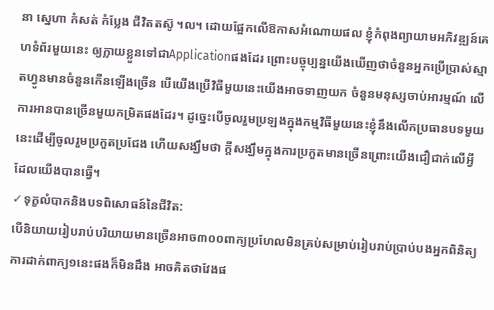នា ស្នេហា កំសត់ កំប្លែង ជីវិតតស៊ូ ។ល។ ដោយផ្អែកលើឱកាសអំណោយផល ខ្ញុំកំពុងព្យាយាមអភិវឌ្ឍន៍គេហទំព័រមួយនេះ ឲ្យក្លាយខ្លួនទៅជាApplicationផងដែរ ព្រោះបច្ចុប្បន្នយើងឃើញថាចំនួនអ្នកប្រើប្រាស់ស្មាតហ្វូនមានចំនួនកើនឡើងច្រើន បើយើងប្រើវិធីមួយនេះយើងអាចទាញយក ចំនួនមនុស្សចាប់អារម្មណ៍ លើការអានបានច្រើនមួយកម្រិតផងដែរ។ ដូច្នេះបើចូលរួមប្រឡងក្នុងកម្មវិធីមួយនេះខ្ញុំនឹងលើកប្រធានបទមួយនេះដើម្បីចូលរួមប្រកួតប្រជែង ហើយសង្ឃឹមថា ក្តីសង្ឃឹមក្នុងការប្រកួតមានច្រើនព្រោះយើងជឿជាក់លើអ្វីដែលយើងបានធ្វើ។
✓ទុក្ខលំបាកនិងបទពិសោធន៍នៃជីវិត:
បើនិយាយរៀបរាប់បរិយាយមានច្រើនអាច៣០០ពាក្យប្រហែលមិនគ្រប់សម្រាប់រៀបរាប់ប្រាប់បងអ្នកពិនិត្យ ការដាក់ពាក្យ១នេះផងក៏មិនដឹង អាចគិតថាវែងផ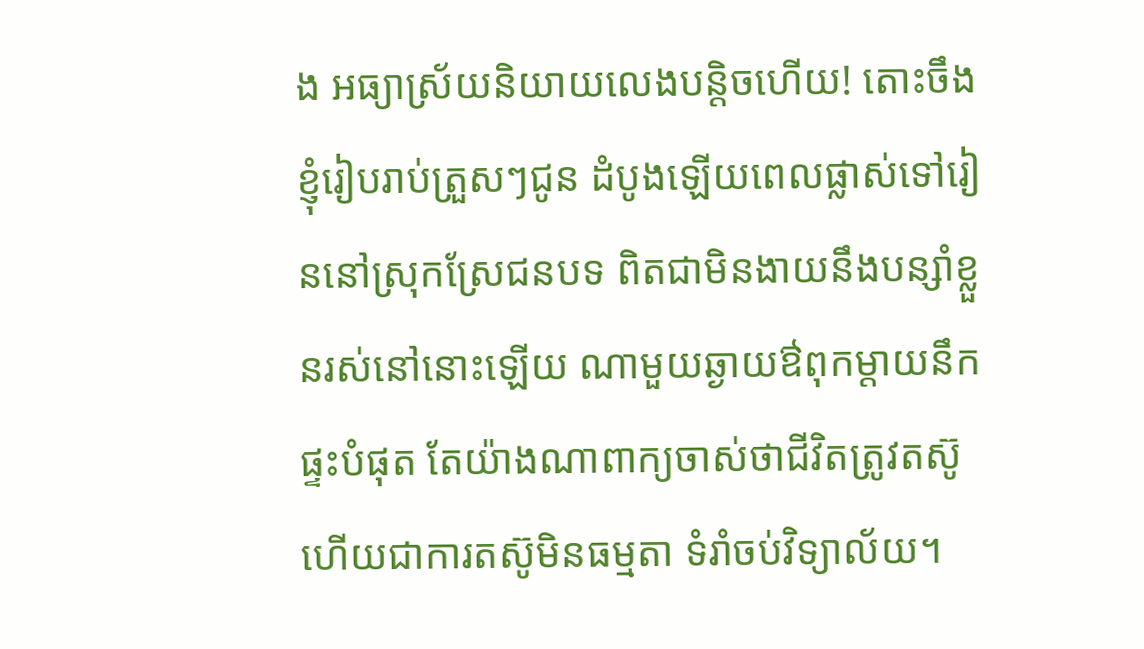ង អធ្យាស្រ័យនិយាយលេងបន្តិចហើយ! តោះចឹងខ្ញុំរៀបរាប់ត្រួសៗជូន ដំបូងឡើយពេលផ្លាស់ទៅរៀននៅស្រុកស្រែជនបទ ពិតជាមិនងាយនឹងបន្សាំខ្លួនរស់នៅនោះឡើយ ណាមួយឆ្ងាយឳពុកម្តាយនឹកផ្ទះបំផុត តែយ៉ាងណាពាក្យចាស់ថាជីវិតត្រូវតស៊ូ ហើយជាការតស៊ូមិនធម្មតា ទំរាំចប់វិទ្យាល័យ។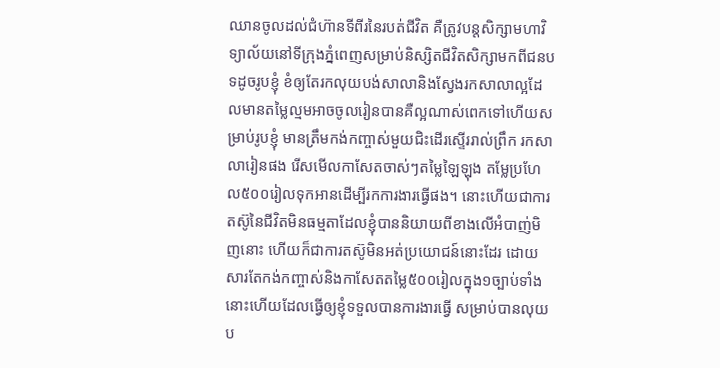ឈានចូលដល់ជំហ៊ានទីពីរនៃរបត់ជីវិត គឺត្រូវបន្តសិក្សាមហាវិទ្យាល័យនៅទីក្រុងភ្នំពេញសម្រាប់និស្សិតជីវិតសិក្សាមកពីជនបទដូចរូបខ្ញុំ ខំឲ្យតែរកលុយបង់សាលានិងស្វែងរកសាលាល្អដែលមានតម្លៃល្មមអាចចូលរៀនបានគឺល្អណាស់ពេកទៅហើយសម្រាប់រូបខ្ញុំ មានត្រឹមកង់កញ្ចាស់មួយជិះដើរស្ទើររាល់ព្រឹក រកសាលារៀនផង រើសមើលកាសែតចាស់ៗតម្លៃឡៃឡុង តម្លែប្រហែល៥០០រៀលទុកអានដើម្បីរកការងារធ្វើផង។ នោះហើយជាការតស៊ូនៃជីវិតមិនធម្មតាដែលខ្ញុំបាននិយាយពីខាងលើអំបាញ់មិញនោះ ហើយក៏ជាការតស៊ូមិនអត់ប្រយោជន៍នោះដែរ ដោយសារតែកង់កញ្ចាស់និងកាសែតតម្លៃ៥០០រៀលក្នុង១ច្បាប់ទាំងនោះហើយដែលធ្វើឲ្យខ្ញុំទទួលបានការងារធ្វើ សម្រាប់បានលុយប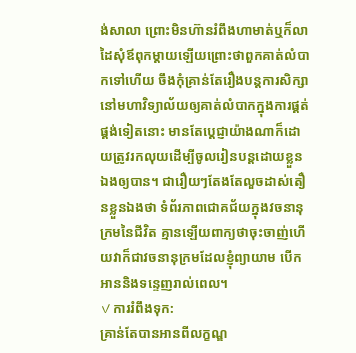ង់សាលា ព្រោះមិនហ៊ានរំពឹងហាមាត់ឬក៏លាដៃសុំឪពុកម្តាយឡើយព្រោះថាពួកគាត់លំបាកទៅហើយ ចឹងកុំគ្រាន់តែរឿងបន្តការសិក្សានៅមហាវិទ្យាល័យឲ្យគាត់លំបាកក្នុងការផ្គត់ផ្គង់ទៀតនោះ មានតែប្តេជ្ញាយ៉ាងណាក៏ដោយត្រូវរកលុយដើម្បីចូលរៀនបន្តដោយខ្លួនឯងឲ្យបាន។ ជារឿយៗតែងតែលួចដាស់តឿនខ្លួនឯងថា ទំព័រភាពជោគជ័យក្នុងវចនានុក្រមនៃជីវិត គ្មានឡើយពាក្យថាចុះចាញ់ហើយវាក៏ជាវចនានុក្រមដែលខ្ញុំព្យាយាម បើកអាននិងទន្ទេញរាល់ពេល។
✓ការរំពឹងទុក:
គ្រាន់តែបានអានពីលក្ខណ្ឌ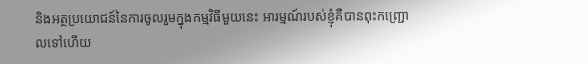និងអត្ថប្រយោជន៍នៃការចូលរួមក្នុងកម្មវិធីមួយនេះ អារម្មណ៍របស់ខ្ញុំគឺបានពុះកញ្រ្ជោលទៅហើយ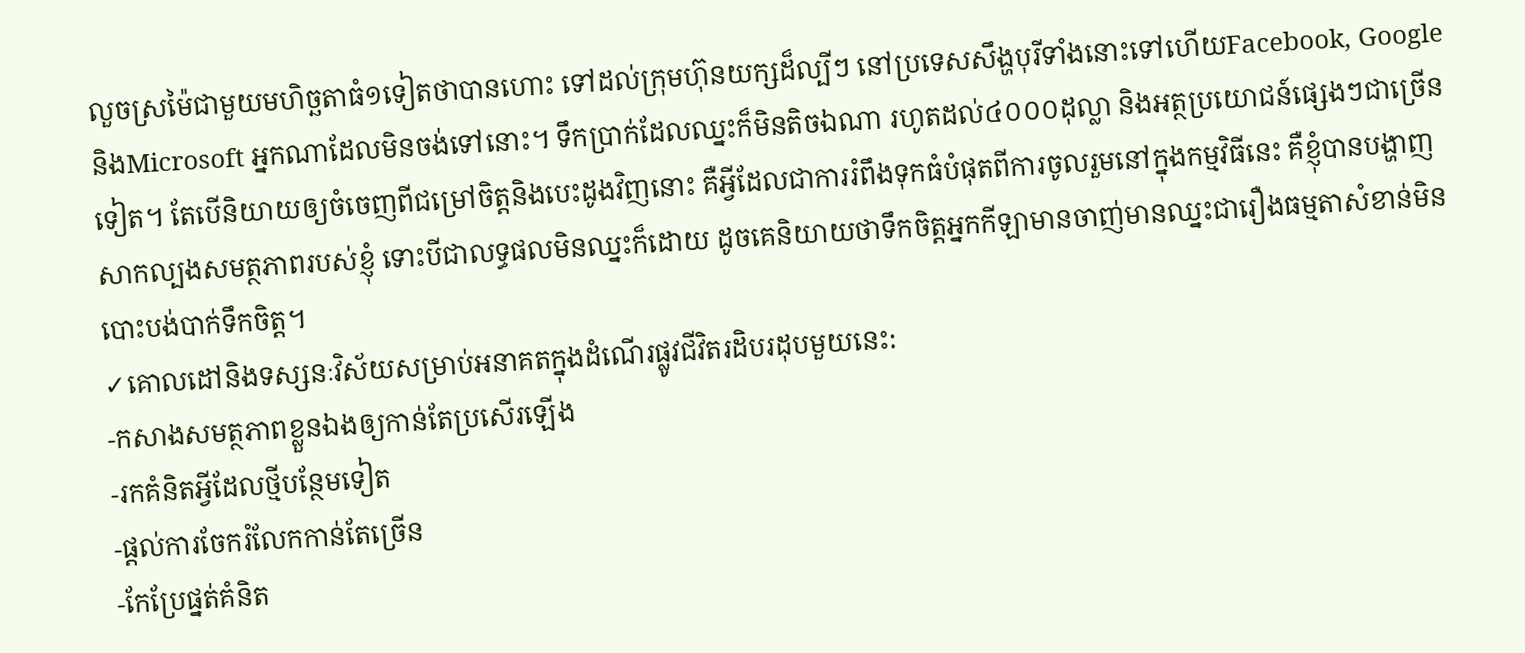លួចស្រម៉ៃជាមួយមហិច្ឆតាធំ១ទៀតថាបានហោះ ទៅដល់ក្រុមហ៊ុនយក្សដ៏ល្បីៗ នៅប្រទេសសឹង្ហបុរីទាំងនោះទៅហើយFacebook, Google និងMicrosoft អ្នកណាដែលមិនចង់ទៅនោះ។ ទឹកប្រាក់ដែលឈ្នះក៏មិនតិចឯណា រហូតដល់៤០០០ដុល្លា និងអត្ថប្រយោជន៍ផ្សេងៗជាច្រើនទៀត។ តែបើនិយាយឲ្យចំចេញពីជម្រៅចិត្តនិងបេះដូងវិញនោះ គឺអ្វីដែលជាការរំពឹងទុកធំបំផុតពីការចូលរួមនៅក្នុងកម្មវិធីនេះ គឺខ្ញុំបានបង្ហាញ សាកល្បងសមត្ថភាពរបស់ខ្ញុំ ទោះបីជាលទ្ធផលមិនឈ្នះក៏ដោយ ដូចគេនិយាយថាទឹកចិត្តអ្នកកីឡាមានចាញ់មានឈ្នះជារឿងធម្មតាសំខាន់មិនបោះបង់បាក់ទឹកចិត្ត។
✓គោលដៅនិងទស្សនៈវិស័យសម្រាប់អនាគតក្នុងដំណើរផ្លូវជីវិតរដិបរដុបមួយនេះ:
-កសាងសមត្ថភាពខ្លួនឯងឲ្យកាន់តែប្រសើរឡើង
-រកគំនិតអ្វីដែលថ្មីបន្ថែមទៀត
-ផ្តល់ការចែករំលែកកាន់តែច្រើន
-កែប្រែផ្នត់គំនិត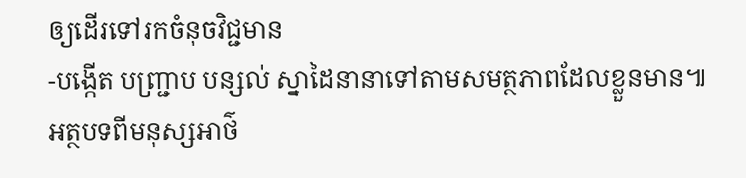ឲ្យដើរទៅរកចំនុចវិជ្ជមាន
-បង្កើត បញ្ជ្រាប បន្សល់ ស្នាដៃនានាទៅតាមសមត្ថភាពដែលខ្លួនមាន៕
អត្ថបទពីមនុស្សអាថ៌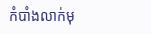កំបាំងលាក់មុ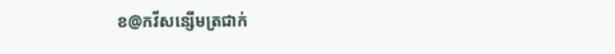ខ@កវីសន្សើមត្រជាក់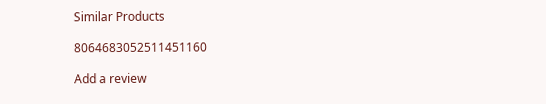Similar Products

8064683052511451160

Add a review